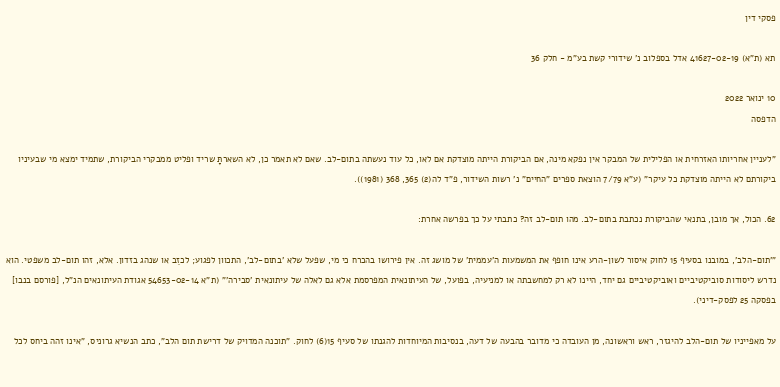פסקי דין

תא (ת"א) 41627-02-19 אדל בספלוב נ' שידורי קשת בע"מ - חלק 36

10 ינואר 2022
הדפסה

"לעניין אחריותו האזרחית או הפלילית של המבקר אין נפקא מינה, אם הביקורת הייתה מוצדקת אם לאו, כל עוד נעשתה בתום-לב. שאם לא תאמר כן, לא השארתָּ שריד ופליט ממבקרי הביקורת, שתמיד ימצא מי שבעיניו ביקורתם לא הייתה מוצדקת כל עיקר" (ע"א 7/79 הוצאת ספרים "החיים" נ' רשות השידור, פ"ד לה(2) 365, 368 (1981)).

62. הכול, אך מובן, בתנאי שהביקורת נכתבת בתום-לב. מהו תום-לב זה? כתבתי על כך בפרשה אחרת:

"'תום-הלב', במובנו בסעיף 15 לחוק איסור לשון-הרע אינו חופף את המשמעות ה'עממית' של מושג זה. אין פירושו בהכרח כי מי, שפעל שלא 'בתום-לב', התכוון לפגוע; לכזֵב או שנהג בזדון. אלא, זהו תום-לב משפטי. הוא נדרש ליסודות סוביקטיביים ואוביקטיביים גם יחד, היינו לא רק למחשבתה או למניעיה, בפועל, של העיתונאית המפרסמת אלא גם לאלה של עיתונאית 'סבירה'" (ת"א 54653-02-14 אגודת העיתונאים הנ"ל, [פורסם בנבו] בפסקה 25 לפסק-דיני).

על מאפייניו של תום-הלב להיגזר, ראש וראשונה, מן העובדה כי מדובר בהבעה של דעה, בנסיבות המיוחדות להגנתו של סעיף 15(6) לחוק. "תוכנה המדויק של דרישת תום הלב", כתב הנשיא גרוניס, "אינו זהה ביחס לכל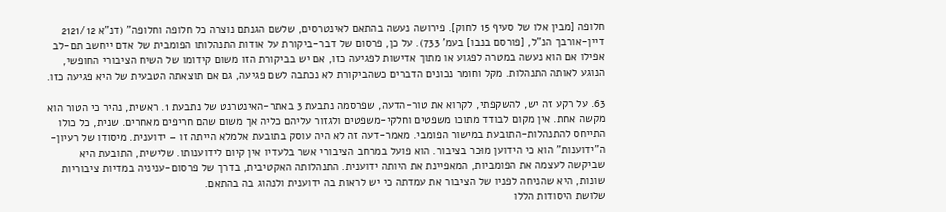חלופה [מבין אלו של סעיף 15 לחוק]. פירושה נעשה בהתאם לאינטרסים, שלשם הגנתם נוצרה כל חלופה וחלופה" (דנ"א 2121/12 דיין-אורבך הנ"ל, [פורסם בנבו] בעמ' 733). על כן, פרסום של דבר-ביקורת על אודות התנהלותו הפומבית של אדם ייחשב תם-לב אפילו אם הוא נעשה במטרה לפגוע או מתוך אדישות לפגיעה כזו, אם יש בביקורת הזו משום קידומו של השיח הציבורי החופשי, הנוגע לאותה התנהלות. מקל וחומר נכונים הדברים כשהביקורת לא נכתבה לשם פגיעה, גם אם תוצאתה הטבעית של היא פגיעה כזו.

63. על רקע זה יש, להשקפתי, לקרוא את טור-הדעה, שפרסמה נתבעת 3 באתר-האינטרנט של נתבעת 1. ראשית, נהיר כי הטור הוא מקשה אחת. אין מקום לבודד מתוכו משפטים וחלקי-משפטים ולגזור עליהם כליה אך משום שהם חריפים מאחרים. שנית, כל כולו התייחס להתנהלות-התובעת במישור הפומבי. מאמר-דעה זה לא היה עוסק בתובעת אלמלא הייתה זו – ידוענית. מיסודו של רעיון-ה"ידוענות" הוא כי הידוען מוּכר בציבור. הוא פועל במרחב הציבורי אשר בלעדיו אין קיום לידוענותו. שלישית, התובעת היא שביקשה לעצמה את הפומביות, המאפיינת את היותה ידוענית. התנהלותה האקטיבית, בדרך של פרסום-עניניה במדיות ציבוריות שונות, היא שהניחה לפניו של הציבור את עמדתה כי יש לראות בה ידוענית ולנהוג בה בהתאם.
שלושת היסודות הללו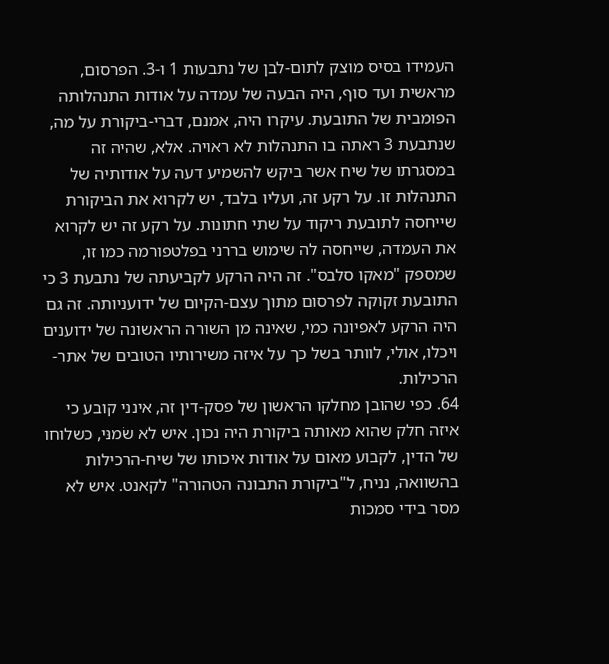העמידו בסיס מוצק לתום-לבן של נתבעות 1 ו-3. הפרסום, מראשית ועד סוף, היה הבעה של עמדה על אודות התנהלותה הפומבית של התובעת. עיקרו היה, אמנם, דברי-ביקורת על מה, שנתבעת 3 ראתה בו התנהלות לא ראויה. אלא, שהיה זה במסגרתו של שיח אשר ביקש להשמיע דעה על אודותיה של התנהלות זו. על רקע זה, ועליו בלבד, יש לקרוא את הביקורת שייחסה לתובעת ריקוד על שתי חתונות. על רקע זה יש לקרוא את העמדה, שייחסה לה שימוש בררני בפלטפורמה כמו זו, שמספק "מאקו סלבס". זה היה הרקע לקביעתה של נתבעת 3 כי התובעת זקוקה לפרסום מתוך עצם-הקיום של ידועניותה. זה גם היה הרקע לאפיונה כמי, שאינה מן השורה הראשונה של ידוענים ויכלו, אולי, לוותר בשל כך על איזה משירותיו הטובים של אתר-הרכילות.
64. כפי שהובן מחלקו הראשון של פסק-דין זה, אינני קובע כי איזה חלק שהוא מאותה ביקורת היה נכון. איש לא שׂמנּי, כשלוחו של הדין, לקבוע מאום על אודות איכותו של שיח-הרכילות בהשוואה, נניח, ל"ביקורת התבונה הטהורה" לקאנט. איש לא מסר בידי סמכות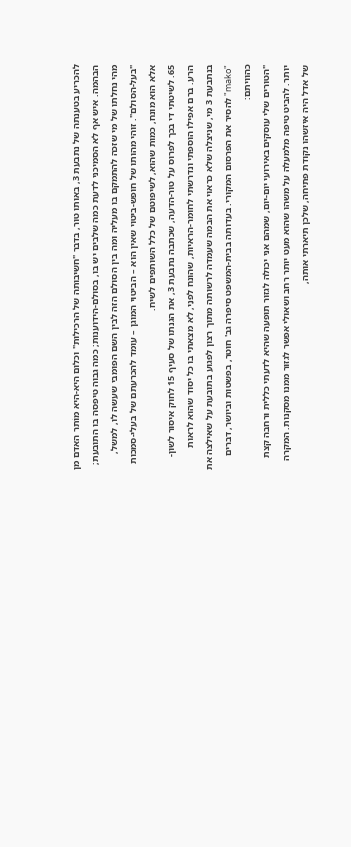להכריע בטענתה של נתבעת 3, באותו טור, בדבר "חשיבותה של הרכילות" וכלום היא-היא מוֹתר האדם מן הבהמה. איש אף לא הסמיכני לדעת כמה שלבים יש בו, בסולם-הידוענות; כמה גבוה טיפסה בו התובעת; מהי נחלתו של מי שזכה להתמקם בו מעליה ומה בין הסולם הזה לבין השם הפומבי שעשה לו, למשל, "בעל-הסולם". זוהי מהותו של חופש-ביטוי שאין הוא – הביטוי המוגן – עומד להכרעתם של בעלי-סמכות אלא הוא מונח, כמות שהוא, לשיפוטם של כלל השותפים לשיח.
65. לשיטתי די בכך לפרוס על טור-הדעה, שכתבה נתבעת 3, את הגנתו של סעיף 15 לחוק איסור לשון-הרע. ברם אפילו הוספתי ונדרשתי לחומר-הראיות, שהונח לפנַי, לא מצאתי בו כל יסוד שהוא לראות בנתבעת 3 מי, שניצלה שלא כראוי את הבמה שעמדה לרשותה מתוך רצון לפגוע בתובעת על שאילצה את "mako" להסיר את הפרסום המקורי. בעדותה בבית-המשפט סיפרה גב' חוטר, בפשטות וביושר, דברים כהוויתם:
"הטורים שלי עוסקים באירועי יום-יום, שמהם אני יכולה לגזור תופעה שהיא לדעתי כללית ורחבה קצת יותר. להביט טיפה מלמעלה על משהו שהוא מעט יותר רחב ושאולי אפשר לגזור ממנו מסקנות. המקרה של אדל היה איזשהו נקודת פתיחה, שלכן תיארתי אותה,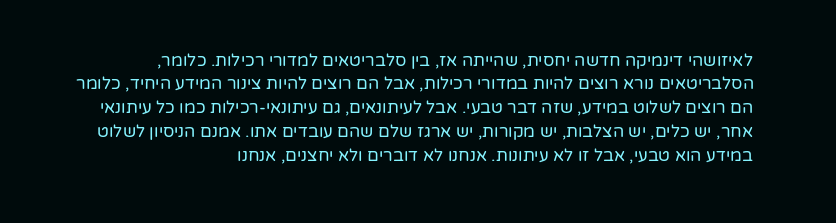לאיזושהי דינמיקה חדשה יחסית, שהייתה אז, בין סלבריטאים למדורי רכילות. כלומר, הסלבריטאים נורא רוצים להיות במדורי רכילות, אבל הם רוצים להיות צינור המידע היחיד, כלומר הם רוצים לשלוט במידע, שזה דבר טבעי. אבל לעיתונאים, גם עיתונאי-רכילות כמו כל עיתונאי אחר, יש כלים, יש הצלבות, יש מקורות, יש ארגז שלם שהם עובדים אתו. אמנם הניסיון לשלוט במידע הוא טבעי, אבל זו לא עיתונות. אנחנו לא דוברים ולא יחצנים, אנחנו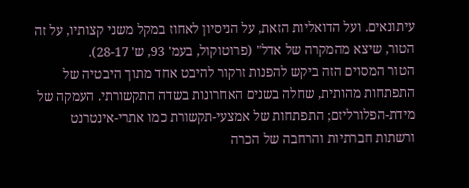עיתונאים. ועל הדואליות הזאת, על הניסיון לאחוז במקל משני קצותיו, על זה הטור, שיצא מהמקרה של אדל" (פרוטוקול, בעמ' 93, ש' 28-17).
הטור המסוים הזה ביקש להפנות זרקור להיבט אחד מתוך היבטיה של התפתחות מהותית, שחלה בשנים האחרונות בשדה התקשורתי. העמקה של מידת-הפלורליזם; התפתחות של אמצעי-תקשורת כמו אתרי-אינטרנט ורשתות חברתיות והרחבה של הכרה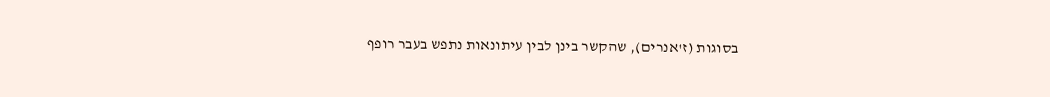בסוגות (ז'אנרים), שהקשר בינן לבין עיתונאות נתפש בעבר רופף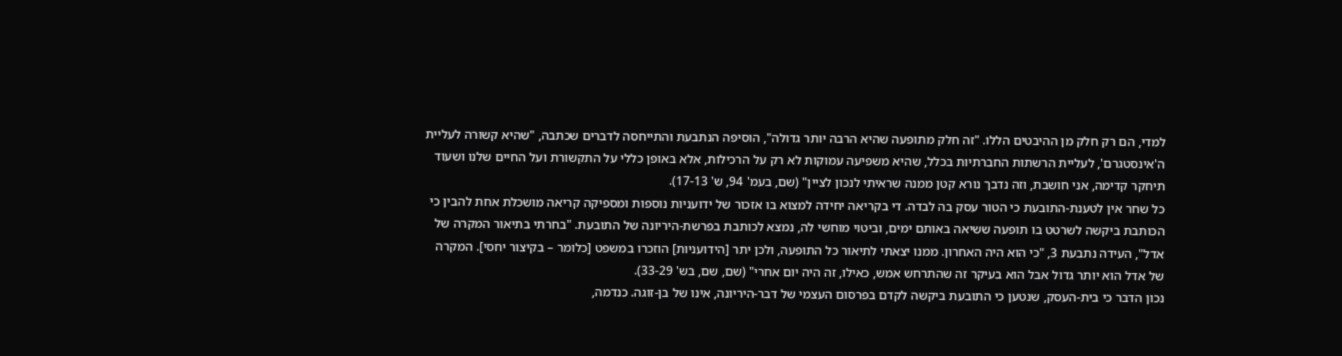למדי, הם רק חלק מן ההיבטים הללו. "זה חלק מתופעה שהיא הרבה יותר גדולה", הוסיפה הנתבעת והתייחסה לדברים שכתבה, "שהיא קשורה לעליית ה'אינסטגרם', לעליית הרשתות החברתיות בכלל, שהיא משפיעה עמוקות לא רק על הרכילות, אלא באופן כללי על התקשורת ועל החיים שלנו ושעוד תיחקר קדימה, אני חושבת, וזה נדבך נורא קטן ממנה שראיתי לנכון לציין" (שם, בעמ' 94, ש' 17-13).
כל שחר אין לטענת-התובעת כי הטור עסק בה לבדה. די בקריאה יחידה למצוא בו אזכור של ידועניות נוספות ומספיקה קריאה מושכלת אחת להבין כי הכותבת ביקשה לשרטט בו תופעה ששיאה באותם ימים, וביטוי מוחשי לה, נמצא לכותבת בפרשת-היריונה של התובעת. "בחרתי בתיאור המקרה של אדל", העידה נתבעת 3, "כי הוא היה האחרון. ממנו יצאתי לתיאור כל התופעה, ולכן יתר [הידועניות] הוזכרו במשפט [כלומר – בקיצור יחסי]. המקרה של אדל הוא יותר גדול אבל הוא בעיקר זה שהתרחש אמש, כאילו, זה היה יום אחרי" (שם, שם, בש' 33-29).
נכון הדבר כי בית-העסק, שנטען כי התובעת ביקשה לקדם בפרסום העצמי של דבר-היריונה, אינו של בן-זוגה. כנדמה,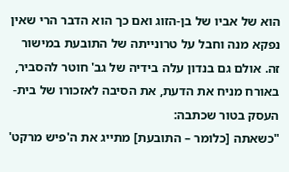הוא של אביו של בן-הזוג ואם כך הוא הדבר הרי שאין נפקא מנה וחבל על טרונייתה של התובעת במישור זה. אולם גם בנדון עלה בידיה של גב' חוטר להסביר, באורח מניח את הדעת, את הסיבה לאזכורו של בית-העסק בטור שכתבה:
"כשאתה [כלומר – התובעת] מתייג את ה'פיש מרקט'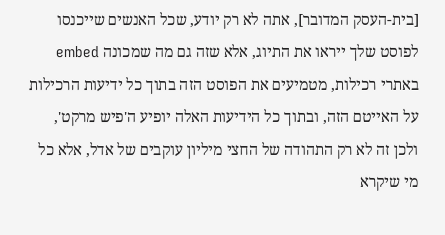[בית-העסק המדובר], אתה לא רק יודע, שכל האנשים שייכנסו לפוסט שלך ייראו את התיוג, אלא שזה גם מה שמכונה embed באתרי רכילות, מטמיעים את הפוסט הזה בתוך כל ידיעות הרכילות על האייטם הזה, ובתוך כל הידיעות האלה יופיע ה'פיש מרקט', ולכן זה לא רק התהודה של החצי מיליון עוקבים של אדל, אלא כל מי שיקרא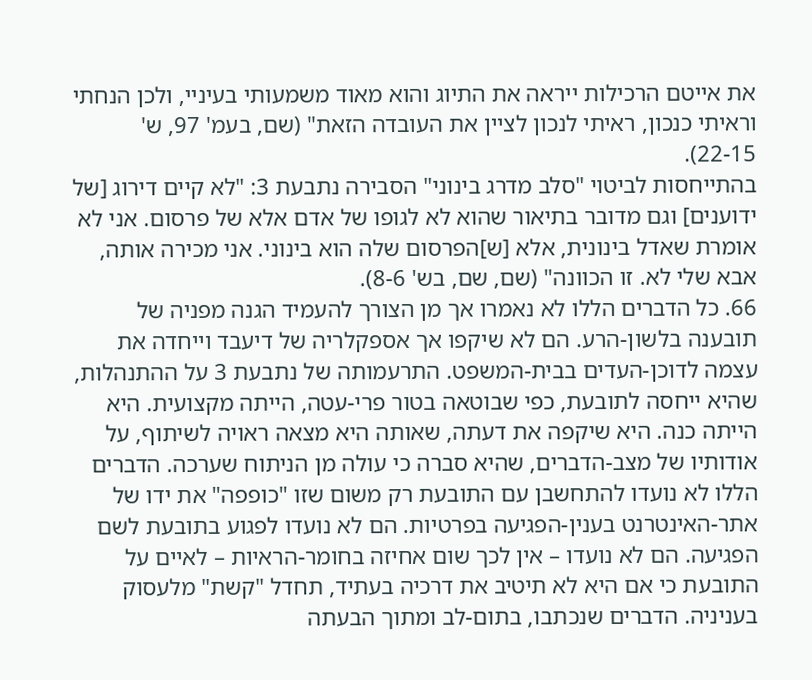את אייטם הרכילות ייראה את התיוג והוא מאוד משמעותי בעיניי, ולכן הנחתי וראיתי כנכון, ראיתי לנכון לציין את העובדה הזאת" (שם, בעמ' 97, ש' 22-15).
בהתייחסות לביטוי "סלב מדרג בינוני" הסבירה נתבעת 3: "לא קיים דירוג [של ידוענים] וגם מדובר בתיאור שהוא לא לגופו של אדם אלא של פרסום. אני לא אומרת שאדל בינונית, אלא [ש]הפרסום שלה הוא בינוני. אני מכירה אותה, אבא שלי לא. זו הכוונה" (שם, שם, בש' 8-6).
66. כל הדברים הללו לא נאמרו אך מן הצורך להעמיד הגנה מפניה של תובענה בלשון-הרע. הם לא שיקפו אך אספקלריה של דיעבד וייחדה את עצמה לדוכן-העדים בבית-המשפט. התרעמותה של נתבעת 3 על ההתנהלות, שהיא ייחסה לתובעת, כפי שבוטאה בטור פרי-עטה, הייתה מקצועית. היא הייתה כנה. היא שיקפה את דעתה, שאותה היא מצאה ראויה לשיתוף, על אודותיו של מצב-הדברים, שהיא סברה כי עולה מן הניתוח שערכה. הדברים הללו לא נועדו להתחשבן עם התובעת רק משום שזו "כופפה" את ידו של אתר-האינטרנט בענין-הפגיעה בפרטיות. הם לא נועדו לפגוע בתובעת לשם הפגיעה. הם לא נועדו – אין לכך שום אחיזה בחומר-הראיות – לאיים על התובעת כי אם היא לא תיטיב את דרכיה בעתיד, תחדל "קשת" מלעסוק בעניניה. הדברים שנכתבו, בתום-לב ומתוך הבעתה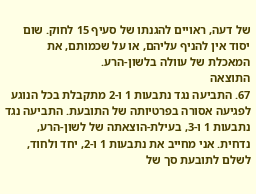של דעה, ראויים להגנתו של סעיף 15 לחוק. שום יסוד אין להניף עליהם, או על שכמותם, את המאכלת של עוולה בלשון-הרע.
התוצאה
67. התביעה נגד נתבעות 1 ו-2 מתקבלת בכל הנוגע לפגיעה אסורה בפרטיותה של התובעת. התביעה נגד נתבעות 1 ו-3, בעילת-הוצאתה של לשון-הרע, נדחית. אני מחייב את נתבעות 1 ו-2, יחד ולחוד, לשלם לתובעת סך של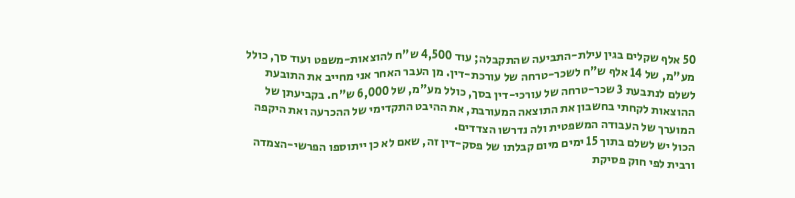50 אלף שקלים בגין עילת-התביעה שהתקבלה; עוד 4,500 ש"ח להוצאות-משפט ועוד סך, כולל מע"מ, של 14 אלף ש"ח לשכר-טרחה של עורכת-דין. מן העבר האחר אני מחייב את התובעת לשלם לנתבעת 3 שכר-טרחה של עורכי-דין בסך, כולל מע"מ, של 6,000 ש"ח. בקביעתן של ההוצאות לקחתי בחשבון את התוצאה המעורבת, את ההיבט התקדימי של ההכרעה ואת היקפה המוערך של העבודה המשפטית ולה נדרשו הצדדים.
הכול יש לשלם בתוך 15 ימים מיום קבלתו של פסק-דין זה, שאם לא כן ייתוספו הפרשי-הצמדה ורבית לפי חוק פסיקת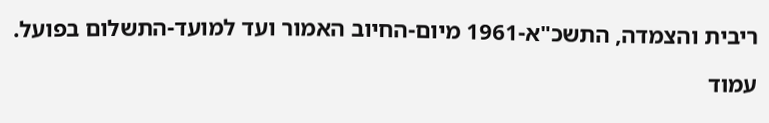ריבית והצמדה, התשכ"א-1961 מיום-החיוב האמור ועד למועד-התשלום בפועל.

עמוד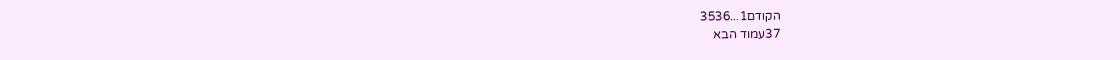הקודם1...3536
37עמוד הבא